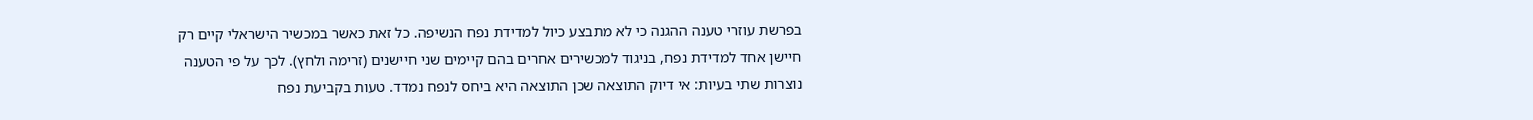בפרשת עוזרי טענה ההגנה כי לא מתבצע כיול למדידת נפח הנשיפה. כל זאת כאשר במכשיר הישראלי קיים רק חיישן אחד למדידת נפח, בניגוד למכשירים אחרים בהם קיימים שני חיישנים (זרימה ולחץ). לכך על פי הטענה נוצרות שתי בעיות: אי דיוק התוצאה שכן התוצאה היא ביחס לנפח נמדד. טעות בקביעת נפח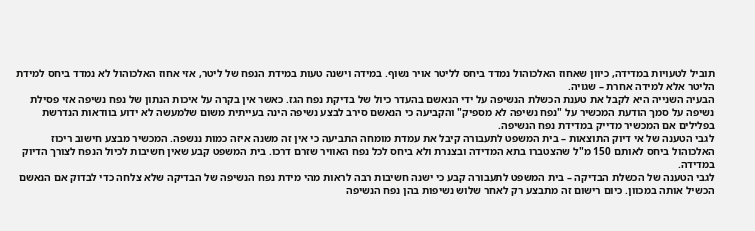תוביל לטעויות במדידה, כיוון שאחוז האלכוהול נמדד ביחס לליטר אויר נשוף. במידה וישנה טעות במידת הנפח של ליטר, אזי אחוז האלכוהול לא נמדד ביחס למידת הליטר אלא למידה אחרת – שגויה.
הבעיה השנייה היא לקבל את טענת הכשלת הנשיפה על ידי הנאשם בהעדר כיול של בדיקת נפח הגז. כאשר אין בקרה על איכות הנתון של נפח נשיפה אזי פסילת נשיפה על סמך הודעת המכשיר על "נפח נשיפה לא מספיק" והקביעה כי הנאשם סירב לבצע נשיפה הינה בעייתית משום שלמעשה לא ידוע בוודאות הנדרשת בפלילים אם המכשיר מדייק במדידת נפח הנשיפה.
לגבי הטענה של אי דיוק התוצאות – בית המשפט לתעבורה קיבל את עמדת מומחה התביעה כי אין זה משנה איזה כמות ננשפה. המכשיר מבצע חישוב ריכוז האלכוהול ביחס לאותם 150 מ"ל שהצטברו בתא המדידה ובצנרת ולא ביחס לכל נפח האוויר שזרם דרכו. בית המשפט קבע שאין חשיבות לכיול הנפח לצורך הדיוק במדידה.
לגבי הטענה של הכשלת הבדיקה – בית המשפט לתעבורה קבע כי ישנה חשיבות רבה לראות מהי מידת נפח הנשיפה של הבדיקה שלא צלחה כדי לבדוק אם הנאשם הכשיל אותה במכוון. כיום רישום זה מתבצע רק לאחר שלוש נשיפות בהן נפח הנשיפה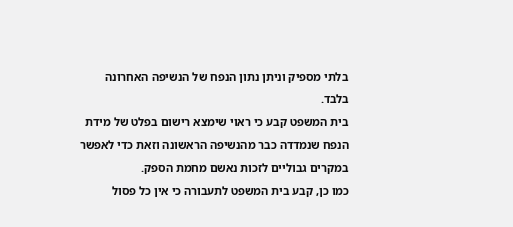בלתי מספיק וניתן נתון הנפח של הנשיפה האחרונה בלבד.
בית המשפט קבע כי ראוי שימצא רישום בפלט של מידת הנפח שנמדדה כבר מהנשיפה הראשונה וזאת כדי לאפשר במקרים גבוליים לזכות נאשם מחמת הספק.
כמו כן, קבע בית המשפט לתעבורה כי אין כל פסול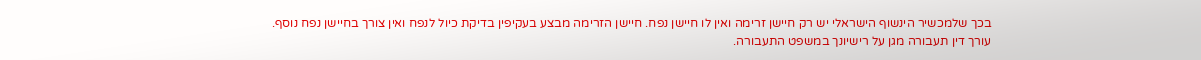בכך שלמכשיר הינשוף הישראלי יש רק חיישן זרימה ואין לו חיישן נפח. חיישן הזרימה מבצע בעקיפין בדיקת כיול לנפח ואין צורך בחיישן נפח נוסף.
עורך דין תעבורה מגן על רישיונך במשפט התעבורה.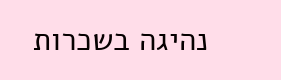נהיגה בשכרות